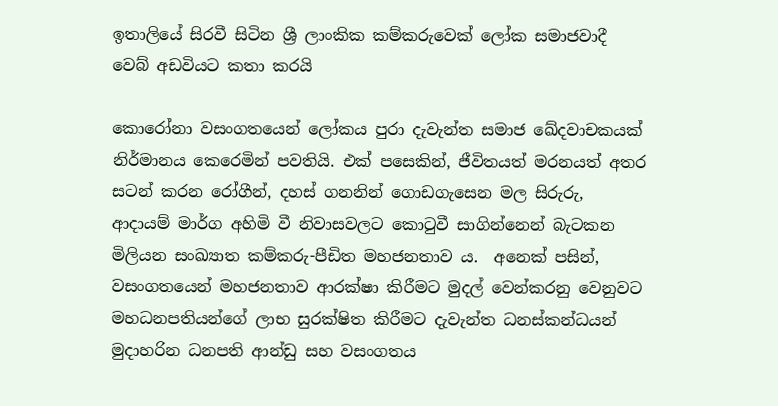ඉතාලියේ සිරවී සිටින ශ්‍රී ලාංකික කම්කරුවෙක් ලෝක සමාජවාදී වෙබ් අඩවියට කතා කරයි

කොරෝනා වසංගතයෙන් ලෝකය පුරා දැවැන්ත සමාජ ඛේදවාචකයක් නිර්මානය කෙරෙමින් පවතියි. එක් පසෙකින්, ජීවිතයත් මරනයත් අතර සටන් කරන රෝගීන්, දහස් ගනනින් ගොඩගැසෙන මල සිරුරු, ආදායම් මාර්ග අහිමි වී නිවාසවලට කොටුවී සාගින්නෙන් බැටකන මිලියන සංඛ්‍යාත කම්කරු-පීඩිත මහජනතාව ය.  අනෙක් පසින්, වසංගතයෙන් මහජනතාව ආරක්ෂා කිරීමට මුදල් වෙන්කරනු වෙනුවට මහධනපතියන්ගේ ලාභ සුරක්ෂිත කිරීමට දැවැන්ත ධනස්කන්ධයන් මුදාහරින ධනපති ආන්ඩු සහ වසංගතය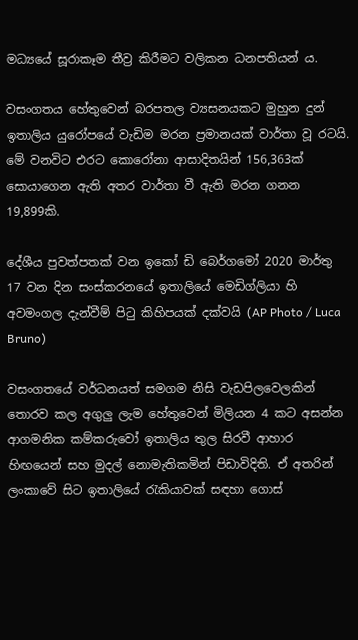මධ්‍යයේ සූරාකෑම තීව්‍ර කිරීමට වලිකන ධනපතියන් ය.

වසංගතය හේතුවෙන් බරපතල ව්‍යසනයකට මුහුන දුන් ඉතාලිය යුරෝපයේ වැඩිම මරන ප්‍රමානයක් වාර්තා වූ රටයි. මේ වනවිට එරට කොරෝනා ආසාදිතයින් 156,363ක් සොයාගෙන ඇති අතර වාර්තා වී ඇති මරන ගනන 19,899කි.

දේශීය පුවත්පතක් වන ඉකෝ ඩි බෙර්ගමෝ 2020 මාර්තු 17 වන දින සංස්කරනයේ ඉතාලියේ මෙඩිග්ලියා හි අවමංගල දැන්වීම් පිටු කිහිපයක් දක්වයි (AP Photo / Luca Bruno)

වසංගතයේ වර්ධනයත් සමගම නිසි වැඩපිලවෙලකින් තොරව කල අගුලු ලැම හේතුවෙන් මිලියන 4 කට අසන්න ආගමනික කම්කරුවෝ ඉතාලිය තුල සිරවී ආහාර හිඟයෙන් සහ මුදල් නොමැතිකමින් පිඩාවිදිති. ඒ අතරින්  ලංකාවේ සිට ඉතාලියේ රැකියාවක් සඳහා ගොස්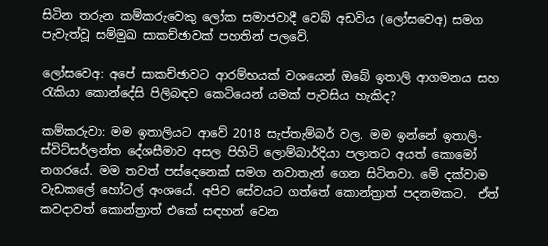සිටින තරුන කම්කරුවෙකු ලෝක සමාජවාදී වෙබ් අඩවිය (ලෝසවෙඅ) සමග පැවැත්වූ සම්මුඛ සාකච්ඡාවක් පහතින් පලවේ.

ලෝසවෙඅ: අපේ සාකච්ඡාවට ආරම්භයක් වශයෙන් ඔබේ ඉතාලි ආගමනය සහ රැකියා කොන්දේසි පිලිබඳව කෙටියෙන් යමක් පැවසිය හැකිද?

කම්කරුවා: මම ඉතාලියට ආවේ 2018 සැප්තැම්බර් වල. මම ඉන්නේ ඉතාලි-ස්විට්සර්ලන්ත දේශසීමාව අසල පිහිටි ලොම්බාර්දියා පලාතට අයත් කොමෝ නගරයේ. මම තවත් පස්දෙනෙක් සමග නවාතැන් ගෙන සිටිනවා. මේ දක්වාම වැඩකලේ හෝටල් අංශයේ. අපිව සේවයට ගත්තේ කොන්ත්‍රාත් පදනමකට.  ඒත් කවදාවත් කොන්ත්‍රාත් එකේ සඳහන් වෙන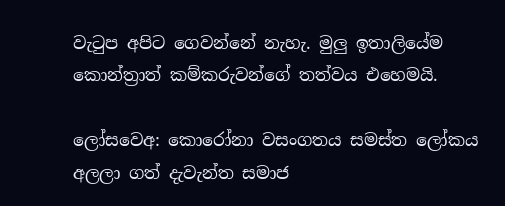වැටුප අපිට ගෙවන්නේ නැහැ. මුලු ඉතාලියේම කොන්ත්‍රාත් කම්කරුවන්ගේ තත්වය එහෙමයි.

ලෝසවෙඅ: කොරෝනා වසංගතය සමස්ත ලෝකය අලලා ගත් දැවැන්ත සමාජ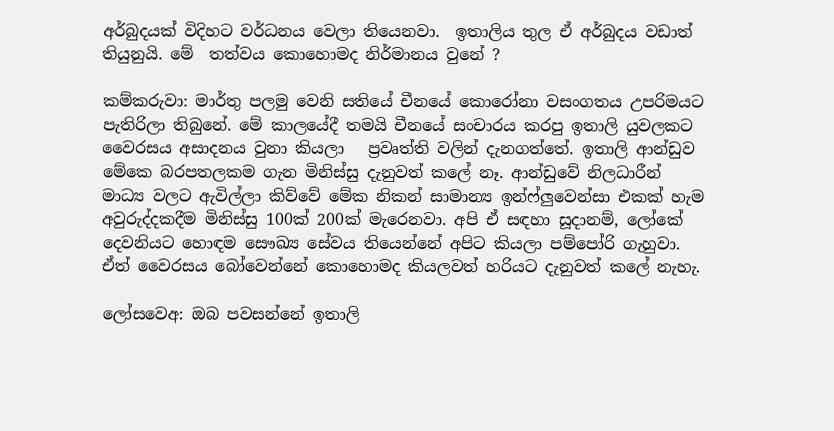අර්බුදයක් විදිහට වර්ධනය වෙලා තියෙනවා.  ඉතාලිය තුල ඒ අර්බුදය වඩාත් තියුනුයි. මේ  තත්වය කොහොමද නිර්මානය වුනේ ?

කම්කරුවා: මාර්තු පලමු වෙනි සතියේ චීනයේ කොරෝනා වසංගතය උපරිමයට පැතිරිලා තිබුනේ. මේ කාලයේදී තමයි චීනයේ සංචාරය කරපු ඉතාලි යුවලකට වෛරසය අසාදනය වුනා කියලා   ප්‍රවෘත්ති වලින් දැනගත්තේ. ඉතාලි ආන්ඩුව මේකෙ බරපතලකම ගැන මිනිස්සු දැනුවත් කලේ නෑ. ආන්ඩුවේ නිලධාරීන් මාධ්‍ය වලට ඇවිල්ලා කිව්වේ මේක නිකන් සාමාන්‍ය ඉන්ෆ්ලුවෙන්සා එකක් හැම අවුරුද්දකදීම මිනිස්සු 100ක් 200ක් මැරෙනවා. අපි ඒ සඳහා සූදානම්, ලෝකේ දෙවනියට හොඳම සෞඛ්‍ය සේවය තියෙන්නේ අපිට කියලා පම්පෝරි ගැහුවා. ඒත් වෛරසය බෝවෙන්නේ කොහොමද කියලවත් හරියට දැනුවත් කලේ නැහැ.

ලෝසවෙඅ: ඔබ පවසන්නේ ඉතාලි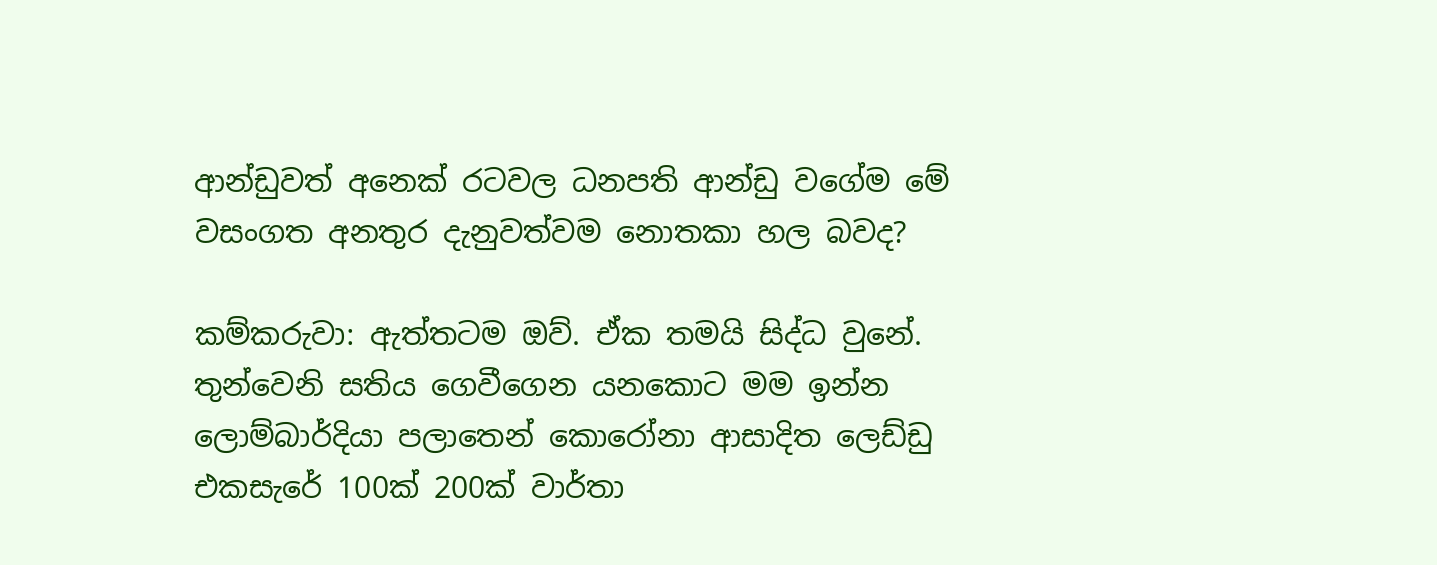ආන්ඩුවත් අනෙක් රටවල ධනපති ආන්ඩු වගේම මේ වසංගත අනතුර දැනුවත්වම නොතකා හල බවද?

කම්කරුවා: ඇත්තටම ඔව්. ඒක තමයි සිද්ධ වුනේ. තුන්වෙනි සතිය ගෙවීගෙන යනකොට මම ඉන්න ලොම්බාර්දියා පලාතෙන් කොරෝනා ආසාදිත ලෙඩ්ඩු එකසැරේ 100ක් 200ක් වාර්තා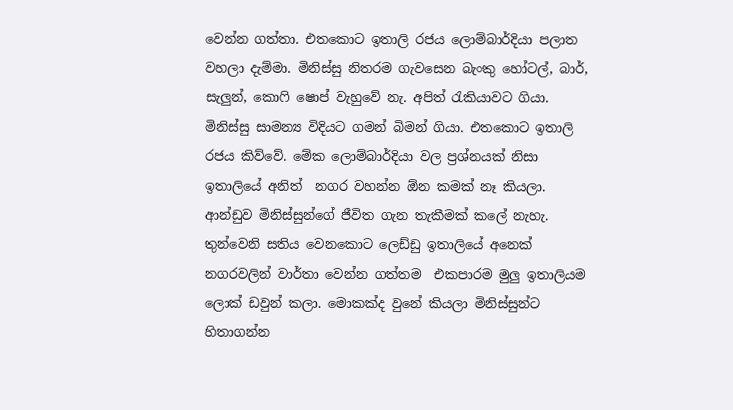වෙන්න ගත්තා. එතකොට ඉතාලි රජය ලොම්බාර්දියා පලාත වහලා දැම්මා. මිනිස්සු නිතරම ගැවසෙන බැංකු හෝටල්, බාර්, සැලුන්, කොෆි ෂොප් වැහුවේ නැ. අපිත් රැකියාවට ගියා. මිනිස්සු සාමන්‍ය විදියට ගමන් බිමන් ගියා. එතකොට ඉතාලි රජය කිව්වේ. මේක ලොම්බාර්දියා වල ප්‍රශ්නයක් නිසා ඉතාලියේ අනිත්  නගර වහන්න ඕන කමක් නෑ කියලා. ආන්ඩුව මිනිස්සුන්ගේ ජීවිත ගැන තැකීමක් කලේ නැහැ. තුන්වෙනි සතිය වෙනකොට ලෙඩ්ඩු ඉතාලියේ අනෙක් නගරවලින් වාර්තා වෙන්න ගත්තම  එකපාරම මුලු ඉතාලියම ලොක් ඩවුන් කලා. මොකක්ද වුනේ කියලා මිනිස්සුන්ට හිතාගන්න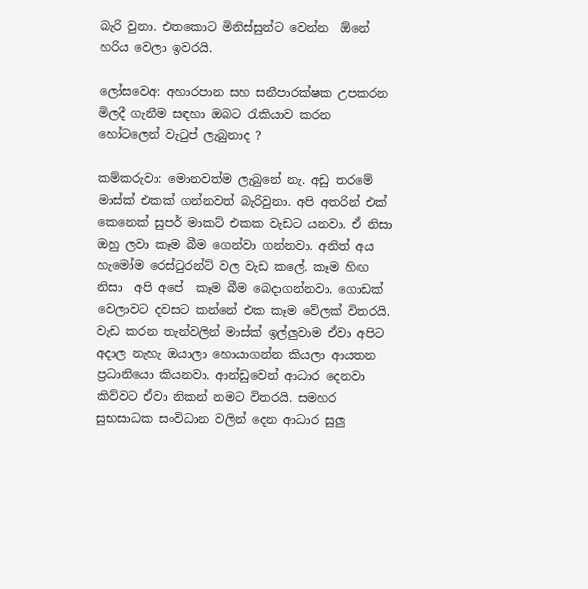බැරි වුනා. එතකොට මිනිස්සුන්ට වෙන්න  ඕනේ හරිය වෙලා ඉවරයි.

ලෝසවෙඅ: අහාරපාන සහ සනීපාරක්ෂක උපකරන මිලදී ගැනීම සඳහා ඔබට රැකියාව කරන හෝටලෙන් වැටුප් ලැබුනාද ?

කම්කරුවා: මොනවත්ම ලැබුනේ නැ. අඩු තරමේ මාස්ක් එකක් ගන්නවත් බැරිවුනා. අපි අතරින් එක් කෙනෙක් සුපර් මාකට් එකක වැඩට යනවා. ඒ නිසා ඔහු ලවා කෑම බීම ගෙන්වා ගන්නවා. අනිත් අය හැමෝම රෙස්ටුරන්ට් වල වැඩ කලේ. කෑම හිඟ නිසා  අපි අපේ  කෑම බීම බෙදාගන්නවා. ගොඩක් වෙලාවට දවසට කන්නේ එක කෑම වේලක් විතරයි. වැඩ කරන තැන්වලින් මාස්ක් ඉල්ලුවාම ඒවා අපිට අදාල නැහැ ඔයාලා හොයාගන්න කියලා ආයතන ප්‍රධානියො කියනවා. ආන්ඩුවෙන් ආධාර දෙනවා කිව්වට ඒවා නිකන් නමට විතරයි. සමහර සුභසාධක සංවිධාන වලින් දෙන ආධාර සුලු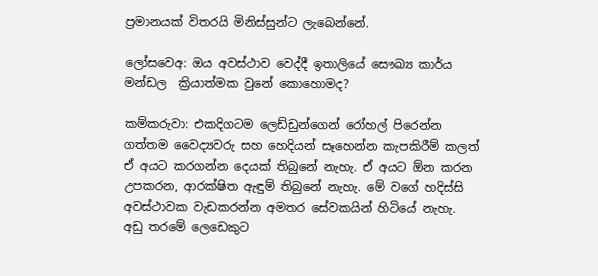ප්‍රමානයක් විතරයි මිනිස්සුන්ට ලැබෙන්නේ.

ලෝසවෙඅ: ඔය අවස්ථාව වෙද්දී ඉතාලියේ සෞඛ්‍ය කාර්ය මන්ඩල  ක්‍රියාත්මක වුනේ කොහොමද?

කම්කරුවා: එකදිගටම ලෙඩ්ඩුන්ගෙන් රෝහල් පිරෙන්න ගත්තම වෛද්‍යවරු සහ හෙදියන් සෑහෙන්න කැපකිරීම් කලත් ඒ අයට කරගන්න දෙයක් තිබුනේ නැහැ. ඒ අයට ඕන කරන උපකරන, ආරක්ෂිත ඇඳුම් තිබුනේ නැහැ. මේ වගේ හදිස්සි අවස්ථාවක වැඩකරන්න අමතර සේවකයින් හිටියේ නැහැ. අඩු තරමේ ලෙඩෙකුට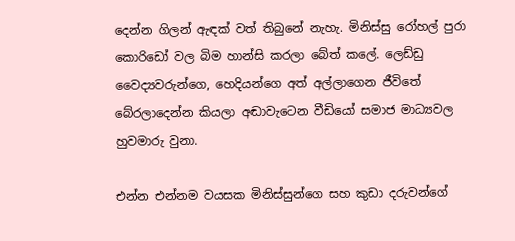දෙන්න ගිලන් ඇඳක් වත් තිබුනේ නැහැ. මිනිස්සු රෝහල් පුරා කොරිඩෝ වල බිම හාන්සි කරලා බේත් කලේ. ලෙඩ්ඩු වෛද්‍යවරුන්ගෙ, හෙදියන්ගෙ අත් අල්ලාගෙන ජීවිතේ බේරලාදෙන්න කියලා අඬාවැටෙන වීඩියෝ සමාජ මාධ්‍යවල හුවමාරු වුනා.

එන්න එන්නම වයසක මිනිස්සුන්ගෙ සහ කුඩා දරුවන්ගේ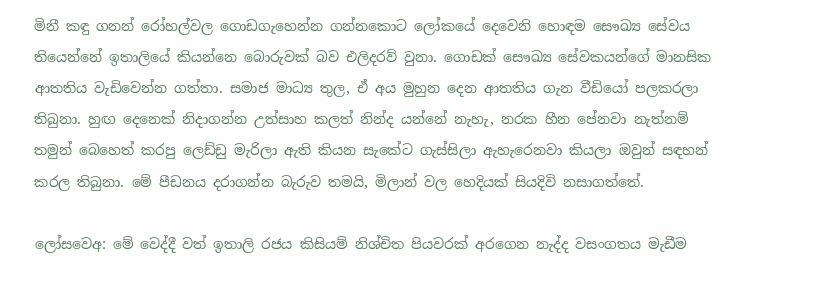මිනී කඳු ගනන් රෝහල්වල ගොඩගැහෙන්න ගන්නකොට ලෝකයේ දෙවෙනි හොඳම සෞඛ්‍ය සේවය තියෙන්නේ ඉතාලියේ කියන්නෙ බොරුවක් බව එලිදරව් වුනා. ගොඩක් සෞඛ්‍ය සේවකයන්ගේ මානසික ආතතිය වැඩිවෙන්න ගත්තා. සමාජ මාධ්‍ය තුල, ඒ අය මුහුන දෙන ආතතිය ගැන වීඩියෝ පලකරලා තිබුනා. හුඟ දෙනෙක් නිදාගන්න උත්සාහ කලත් නින්ද යන්නේ නැහැ, නරක හීන පේනවා නැත්නම් තමුන් බෙහෙත් කරපු ලෙඩ්ඩු මැරිලා ඇති කියන සැකේට ගැස්සිලා ඇහැරෙනවා කියලා ඔවුන් සඳහන් කරල තිබුනා. මේ පීඩනය දරාගන්න බැරුව තමයි, මිලාන් වල හෙදියක් සියදිවි නසාගත්තේ.

ලෝසවෙඅ: මේ වෙද්දී වත් ඉතාලි රජය කිසියම් නිශ්චිත පියවරක් අරගෙන නැද්ද වසංගතය මැඩීම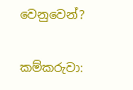වෙනුවෙන්?

කම්කරුවා: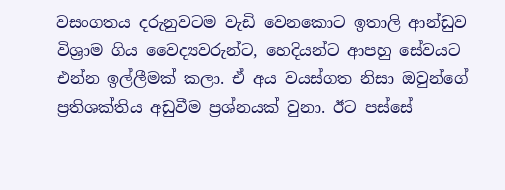වසංගතය දරුනුවටම වැඩි වෙනකොට ඉතාලි ආන්ඩුව විශ්‍රාම ගිය වෛද්‍යවරුන්ට, හෙදියන්ට ආපහු සේවයට එන්න ඉල්ලීමක් කලා. ඒ අය වයස්ගත නිසා ඔවුන්ගේ ප්‍රතිශක්තිය අඩුවීම ප්‍රශ්නයක් වුනා. ඊට පස්සේ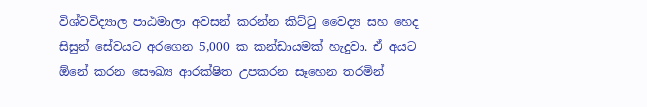විශ්වවිද්‍යාල පාඨමාලා අවසන් කරන්න කිට්ටු වෛද්‍ය සහ හෙද සිසුන් සේවයට අරගෙන 5,000 ක කන්ඩායමක් හැදුවා. ඒ අයට ඕනේ කරන සෞඛ්‍ය ආරක්ෂිත උපකරන සෑහෙන තරමින්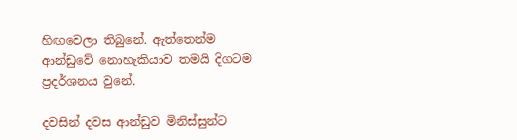හිඟවෙලා තිබුනේ. ඇත්තෙන්ම ආන්ඩුවේ නොහැකියාව තමයි දිගටම ප්‍රදර්ශනය වුනේ.

දවසින් දවස ආන්ඩුව මිනිස්සුන්ට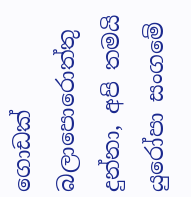ගොඩක් බලාපොරොත්තු දුන්නා, අපි තමයි යුරෝපා සංගමේ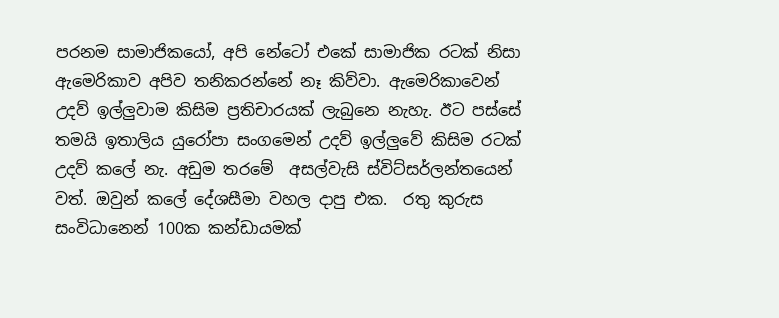පරනම සාමාජිකයෝ, අපි නේටෝ එකේ සාමාජික රටක් නිසා ඇමෙරිකාව අපිව තනිකරන්නේ නෑ කිව්වා. ඇමෙරිකාවෙන් උදව් ඉල්ලුවාම කිසිම ප්‍රතිචාරයක් ලැබුනෙ නැහැ. ඊට පස්සේ තමයි ඉතාලිය යුරෝපා සංගමෙන් උදව් ඉල්ලුවේ කිසිම රටක් උදව් කලේ නැ. අඩුම තරමේ  අසල්වැසි ස්විට්සර්ලන්තයෙන් වත්. ඔවුන් කලේ දේශසීමා වහල දාපු එක.  රතු කුරුස සංවිධානෙන් 100ක කන්ඩායමක්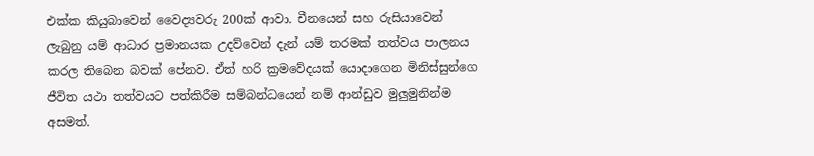එක්ක කියුබාවෙන් වෛද්‍යවරු 200ක් ආවා. චීනයෙන් සහ රුසියාවෙන් ලැබුනු යම් ආධාර ප්‍රමානයක උදව්වෙන් දැන් යම් තරමක් තත්වය පාලනය කරල තිබෙන බවක් පේනව. ඒත් හරි ක්‍රමවේදයක් යොදාගෙන මිනිස්සුන්ගෙ ජීවිත යථා තත්වයට පත්කිරීම සම්බන්ධයෙන් නම් ආන්ඩුව මුලුමුනින්ම අසමත්.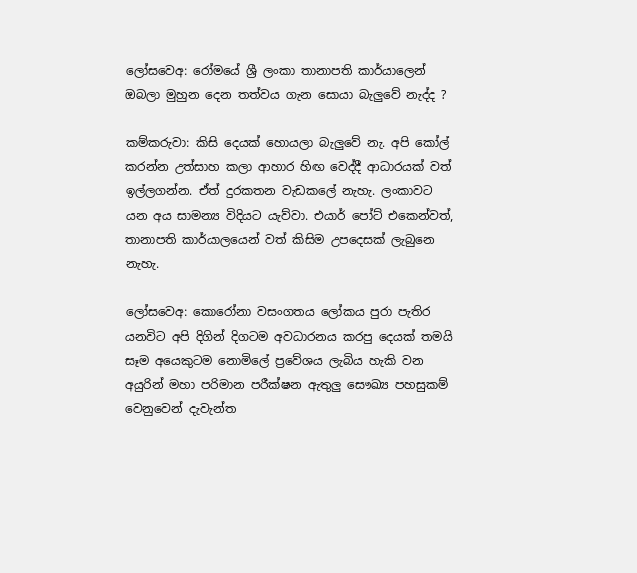ලෝසවෙඅ: රෝමයේ ශ්‍රී ලංකා තානාපති කාර්යාලෙන් ඔබලා මුහුන දෙන තත්වය ගැන සොයා බැලුවේ නැද්ද ?

කම්කරුවා: කිසි දෙයක් හොයලා බැලුවේ නැ. අපි කෝල් කරන්න උත්සාහ කලා ආහාර හිඟ වෙද්දී ආධාරයක් වත් ඉල්ලගන්න. ඒත් දුරකතන වැඩකලේ නැහැ. ලංකාවට යන අය සාමන්‍ය විදියට යැව්වා. එයාර් පෝට් එකෙන්වත්, තානාපති කාර්යාලයෙන් වත් කිසිම උපදෙසක් ලැබුනෙ නැහැ.

ලෝසවෙඅ: කොරෝනා වසංගතය ලෝකය පුරා පැතිර යනවිට අපි දිගින් දිගටම අවධාරනය කරපු දෙයක් තමයි සෑම අයෙකුටම නොමිලේ ප්‍රවේශය ලැබිය හැකි වන අයුරින් මහා පරිමාන පරීක්ෂන ඇතුලු සෞඛ්‍ය පහසුකම් වෙනුවෙන් දැවැන්ත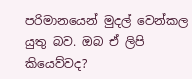පරිමානයෙන් මුදල් වෙන්කල යුතු බව. ඔබ ඒ ලිපි කියෙව්වද?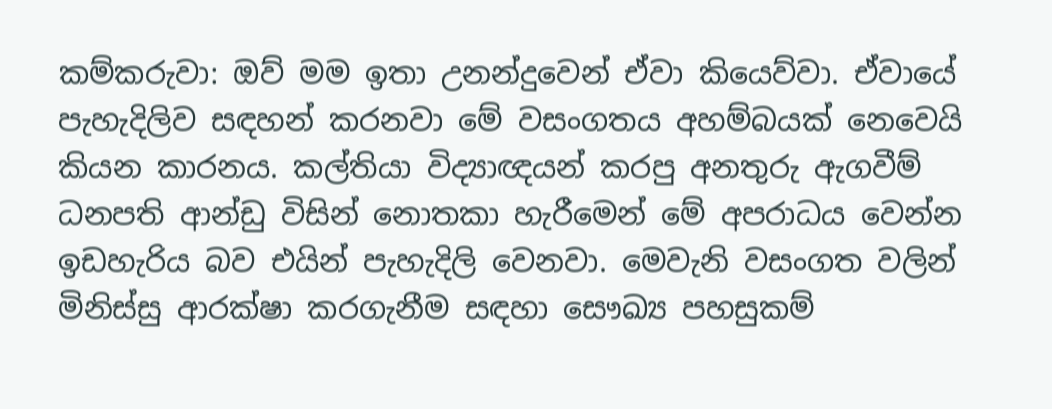කම්කරුවා: ඔව් මම ඉතා උනන්දුවෙන් ඒවා කියෙව්වා. ඒවායේ පැහැදිලිව සඳහන් කරනවා මේ වසංගතය අහම්බයක් නෙවෙයි කියන කාරනය. කල්තියා විද්‍යාඥයන් කරපු අනතුරු ඇගවීම් ධනපති ආන්ඩු විසින් නොතකා හැරීමෙන් මේ අපරාධය වෙන්න ඉඩහැරිය බව එයින් පැහැදිලි වෙනවා. මෙවැනි වසංගත වලින් මිනිස්සු ආරක්ෂා කරගැනීම සඳහා සෞඛ්‍ය පහසුකම්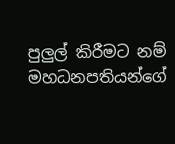පුලුල් කිරීමට නම් මහධනපතියන්ගේ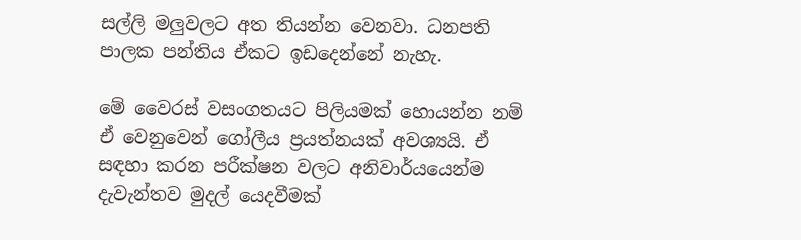සල්ලි මලුවලට අත තියන්න වෙනවා. ධනපති පාලක පන්තිය ඒකට ඉඩදෙන්නේ නැහැ.

මේ වෛරස් වසංගතයට පිලියමක් හොයන්න නම් ඒ වෙනුවෙන් ගෝලීය ප්‍රයත්නයක් අවශ්‍යයි. ඒ සඳහා කරන පරීක්ෂන වලට අනිවාර්යයෙන්ම දැවැන්තව මුදල් යෙදවීමක්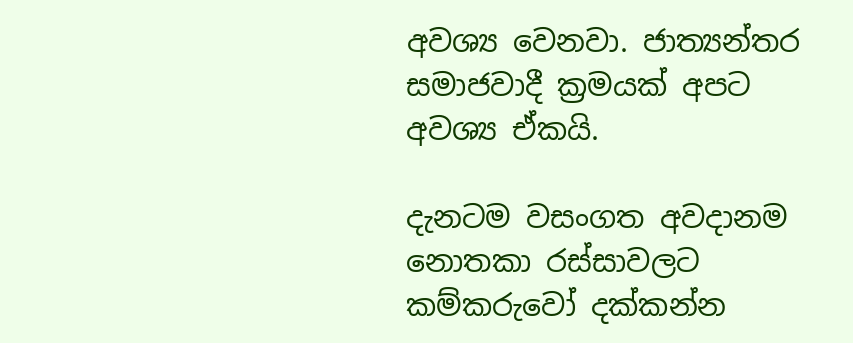අවශ්‍ය වෙනවා. ජාත්‍යන්තර සමාජවාදී ක්‍රමයක් අපට අවශ්‍ය ඒකයි.

දැනටම වසංගත අවදානම නොතකා රස්සාවලට කම්කරුවෝ දක්කන්න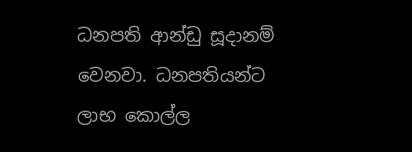ධනපති ආන්ඩු සූදානම් වෙනවා. ධනපතියන්ට ලාභ කොල්ල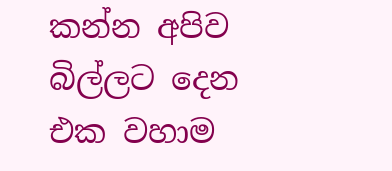කන්න අපිව බිල්ලට දෙන එක වහාම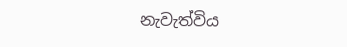නැවැත්විය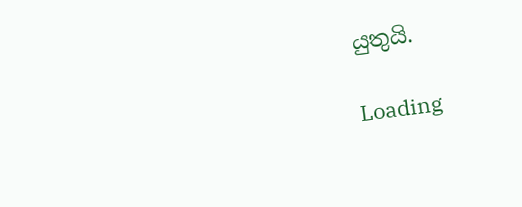යුතුයි.

Loading